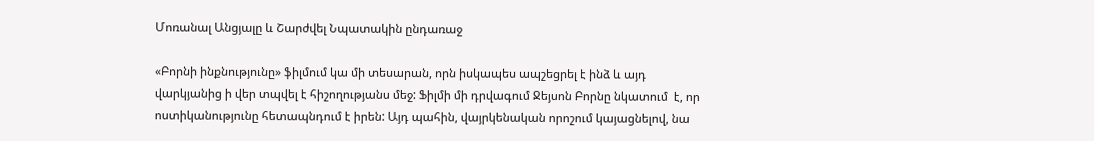Մոռանալ Անցյալը և Շարժվել Նպատակին ընդառաջ

«Բորնի ինքնությունը» ֆիլմում կա մի տեսարան, որն իսկապես ապշեցրել է ինձ և այդ վարկյանից ի վեր տպվել է հիշողությանս մեջ: Ֆիլմի մի դրվագում Ջեյսոն Բորնը նկատում  է, որ ոստիկանությունը հետապնդում է իրեն: Այդ պահին, վայրկենական որոշում կայացնելով, նա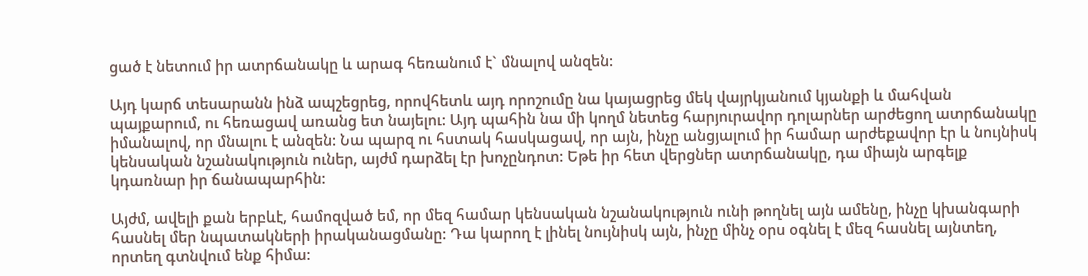ցած է նետում իր ատրճանակը և արագ հեռանում է` մնալով անզեն:

Այդ կարճ տեսարանն ինձ ապշեցրեց, որովհետև այդ որոշումը նա կայացրեց մեկ վայրկյանում կյանքի և մահվան պայքարում, ու հեռացավ առանց ետ նայելու: Այդ պահին նա մի կողմ նետեց հարյուրավոր դոլարներ արժեցող ատրճանակը իմանալով, որ մնալու է անզեն: Նա պարզ ու հստակ հասկացավ, որ այն, ինչը անցյալում իր համար արժեքավոր էր և նույնիսկ կենսական նշանակություն ուներ, այժմ դարձել էր խոչընդոտ: Եթե իր հետ վերցներ ատրճանակը, դա միայն արգելք կդառնար իր ճանապարհին:

Այժմ, ավելի քան երբևէ, համոզված եմ, որ մեզ համար կենսական նշանակություն ունի թողնել այն ամենը, ինչը կխանգարի հասնել մեր նպատակների իրականացմանը: Դա կարող է լինել նույնիսկ այն, ինչը մինչ օրս օգնել է մեզ հասնել այնտեղ, որտեղ գտնվում ենք հիմա: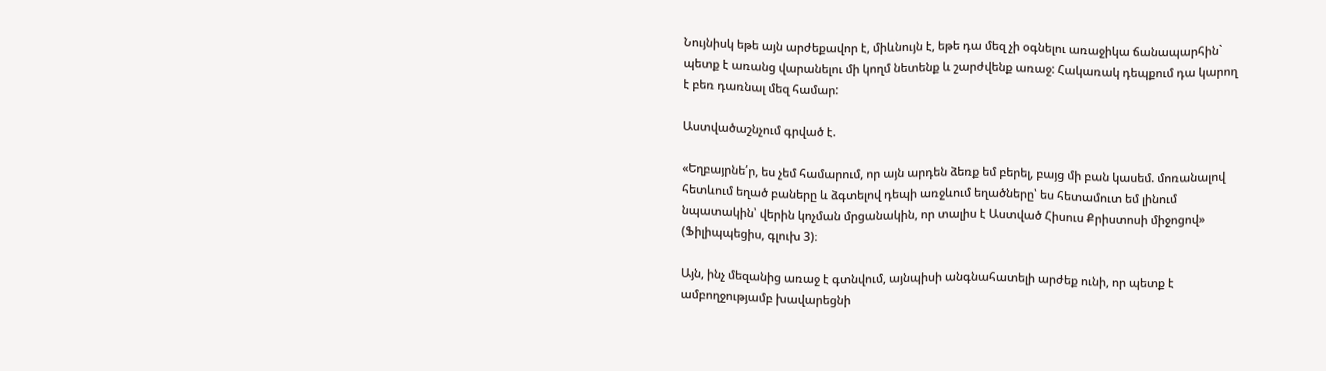Նույնիսկ եթե այն արժեքավոր է, միևնույն է, եթե դա մեզ չի օգնելու առաջիկա ճանապարհին` պետք է առանց վարանելու մի կողմ նետենք և շարժվենք առաջ: Հակառակ դեպքում դա կարող է բեռ դառնալ մեզ համար:

Աստվածաշնչում գրված է.

«Եղբայրնե՛ր, ես չեմ համարում, որ այն արդեն ձեռք եմ բերել, բայց մի բան կասեմ. մոռանալով հետևում եղած բաները և ձգտելով դեպի առջևում եղածները՝ ես հետամուտ եմ լինում նպատակին՝ վերին կոչման մրցանակին, որ տալիս է Աստված Հիսուս Քրիստոսի միջոցով» (Ֆիլիպպեցիս, գլուխ 3)։

Այն, ինչ մեզանից առաջ է գտնվում, այնպիսի անգնահատելի արժեք ունի, որ պետք է ամբողջությամբ խավարեցնի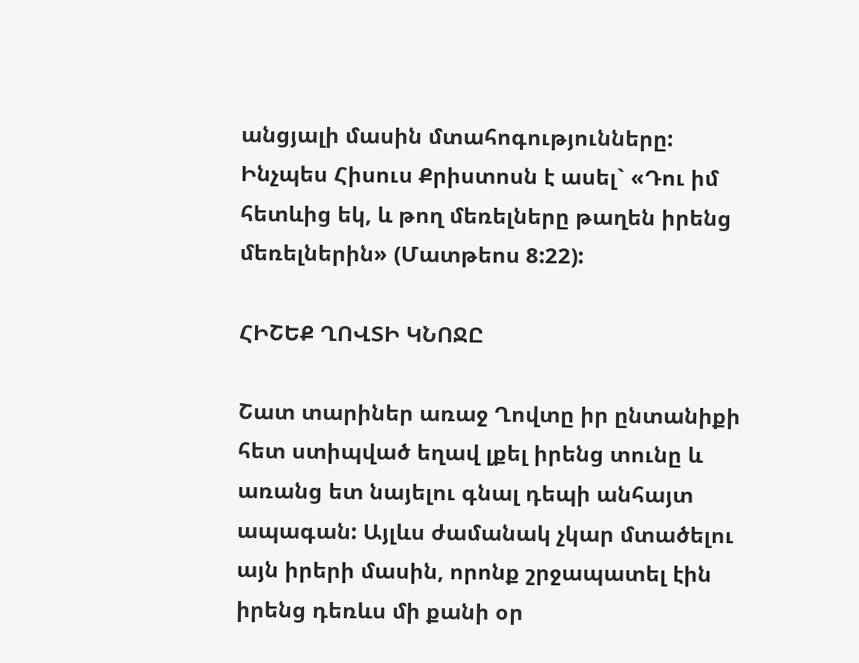անցյալի մասին մտահոգությունները: Ինչպես Հիսուս Քրիստոսն է ասել` «Դու իմ հետևից եկ, և թող մեռելները թաղեն իրենց մեռելներին» (Մատթեոս 8:22):

ՀԻՇԵՔ ՂՈՎՏԻ ԿՆՈՋԸ

Շատ տարիներ առաջ Ղովտը իր ընտանիքի հետ ստիպված եղավ լքել իրենց տունը և առանց ետ նայելու գնալ դեպի անհայտ ապագան: Այլևս ժամանակ չկար մտածելու այն իրերի մասին, որոնք շրջապատել էին իրենց դեռևս մի քանի օր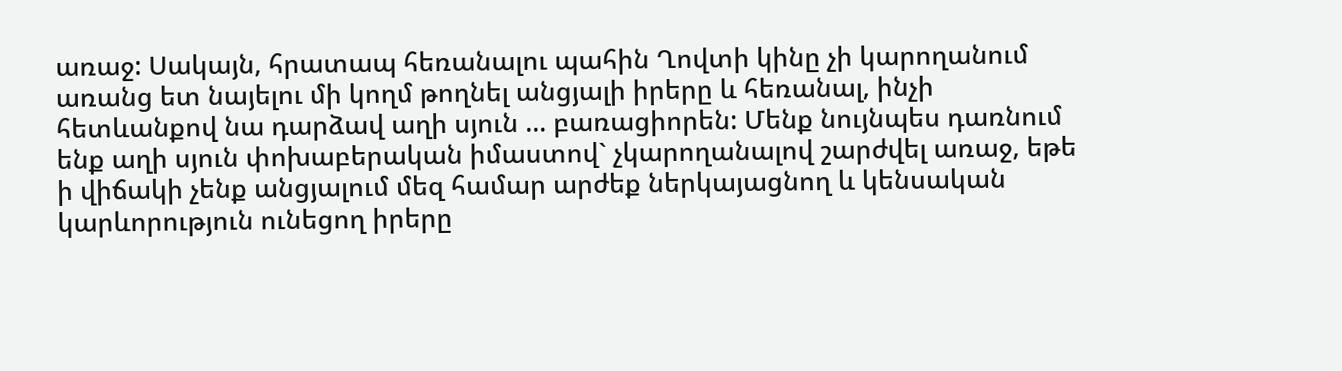առաջ: Սակայն, հրատապ հեռանալու պահին Ղովտի կինը չի կարողանում առանց ետ նայելու մի կողմ թողնել անցյալի իրերը և հեռանալ, ինչի հետևանքով նա դարձավ աղի սյուն … բառացիորեն: Մենք նույնպես դառնում ենք աղի սյուն փոխաբերական իմաստով` չկարողանալով շարժվել առաջ, եթե ի վիճակի չենք անցյալում մեզ համար արժեք ներկայացնող և կենսական կարևորություն ունեցող իրերը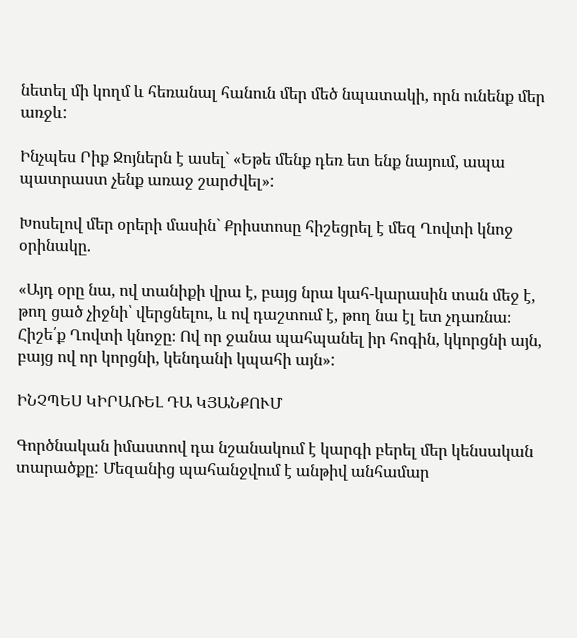նետել մի կողմ և հեռանալ հանուն մեր մեծ նպատակի, որն ունենք մեր առջև:

Ինչպես Րիք Ջոյներն է ասել` «Եթե մենք դեռ ետ ենք նայում, ապա պատրաստ չենք առաջ շարժվել»:

Խոսելով մեր օրերի մասին` Քրիստոսը հիշեցրել է մեզ Ղովտի կնոջ օրինակը.

«Այդ օրը նա, ով տանիքի վրա է, բայց նրա կահ-կարասին տան մեջ է, թող ցած չիջնի՝ վերցնելու, և ով դաշտում է, թող նա էլ ետ չդառնա։ Հիշե՛ք Ղովտի կնոջը։ Ով որ ջանա պահպանել իր հոգին, կկորցնի այն, բայց ով որ կորցնի, կենդանի կպահի այն»:

ԻՆՉՊԵՍ ԿԻՐԱՌԵԼ ԴԱ ԿՅԱՆՔՈՒՄ

Գործնական իմաստով դա նշանակում է կարգի բերել մեր կենսական տարածքը: Մեզանից պահանջվում է անթիվ անհամար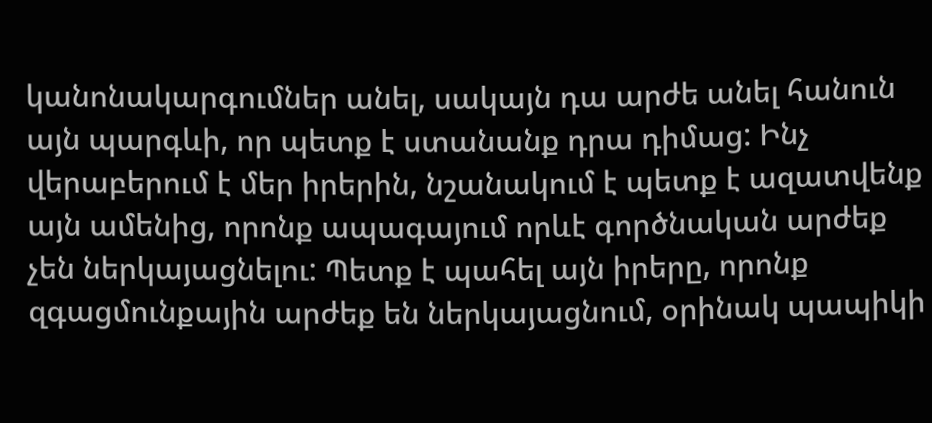կանոնակարգումներ անել, սակայն դա արժե անել հանուն այն պարգևի, որ պետք է ստանանք դրա դիմաց: Ինչ վերաբերում է մեր իրերին, նշանակում է պետք է ազատվենք այն ամենից, որոնք ապագայում որևէ գործնական արժեք չեն ներկայացնելու: Պետք է պահել այն իրերը, որոնք զգացմունքային արժեք են ներկայացնում, օրինակ պապիկի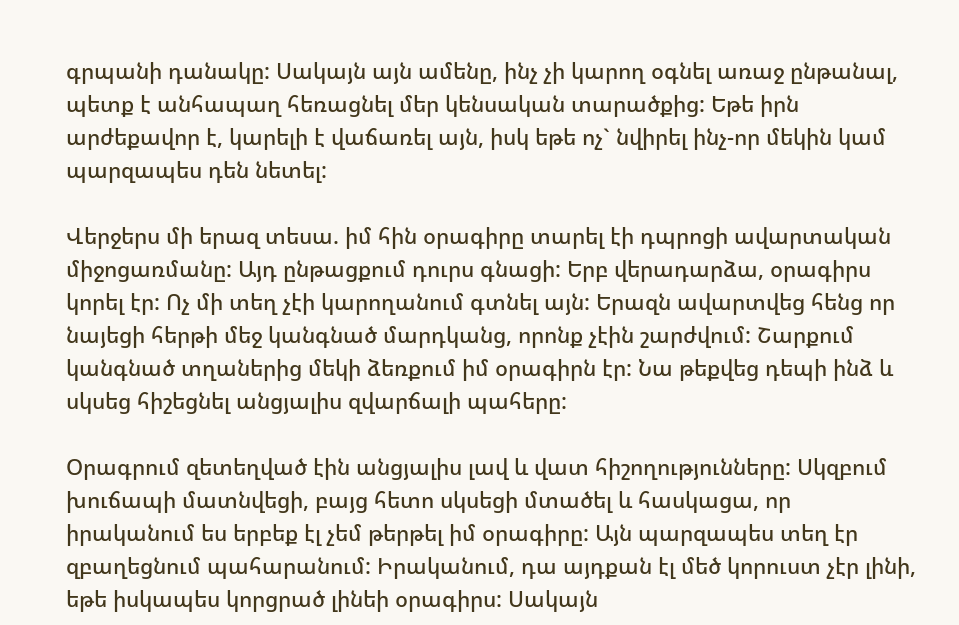գրպանի դանակը: Սակայն այն ամենը, ինչ չի կարող օգնել առաջ ընթանալ, պետք է անհապաղ հեռացնել մեր կենսական տարածքից: Եթե իրն արժեքավոր է, կարելի է վաճառել այն, իսկ եթե ոչ` նվիրել ինչ-որ մեկին կամ պարզապես դեն նետել:

Վերջերս մի երազ տեսա. իմ հին օրագիրը տարել էի դպրոցի ավարտական միջոցառմանը: Այդ ընթացքում դուրս գնացի: Երբ վերադարձա, օրագիրս կորել էր: Ոչ մի տեղ չէի կարողանում գտնել այն: Երազն ավարտվեց հենց որ նայեցի հերթի մեջ կանգնած մարդկանց, որոնք չէին շարժվում: Շարքում կանգնած տղաներից մեկի ձեռքում իմ օրագիրն էր: Նա թեքվեց դեպի ինձ և սկսեց հիշեցնել անցյալիս զվարճալի պահերը:

Օրագրում զետեղված էին անցյալիս լավ և վատ հիշողությունները: Սկզբում խուճապի մատնվեցի, բայց հետո սկսեցի մտածել և հասկացա, որ իրականում ես երբեք էլ չեմ թերթել իմ օրագիրը: Այն պարզապես տեղ էր զբաղեցնում պահարանում: Իրականում, դա այդքան էլ մեծ կորուստ չէր լինի, եթե իսկապես կորցրած լինեի օրագիրս: Սակայն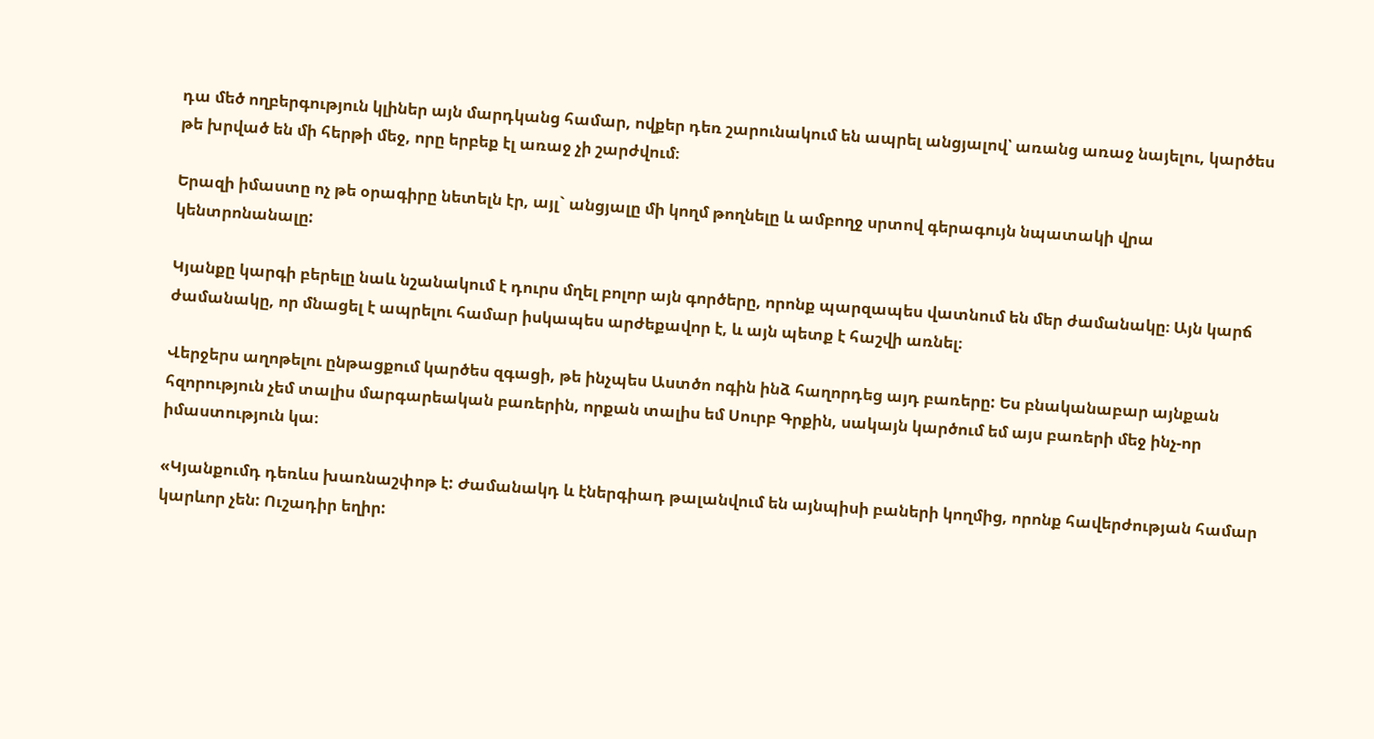դա մեծ ողբերգություն կլիներ այն մարդկանց համար, ովքեր դեռ շարունակում են ապրել անցյալով՝ առանց առաջ նայելու, կարծես թե խրված են մի հերթի մեջ, որը երբեք էլ առաջ չի շարժվում։

Երազի իմաստը ոչ թե օրագիրը նետելն էր, այլ` անցյալը մի կողմ թողնելը և ամբողջ սրտով գերագույն նպատակի վրա կենտրոնանալը:

Կյանքը կարգի բերելը նաև նշանակում է դուրս մղել բոլոր այն գործերը, որոնք պարզապես վատնում են մեր ժամանակը։ Այն կարճ ժամանակը, որ մնացել է ապրելու համար իսկապես արժեքավոր է, և այն պետք է հաշվի առնել։

Վերջերս աղոթելու ընթացքում կարծես զգացի, թե ինչպես Աստծո ոգին ինձ հաղորդեց այդ բառերը: Ես բնականաբար այնքան հզորություն չեմ տալիս մարգարեական բառերին, որքան տալիս եմ Սուրբ Գրքին, սակայն կարծում եմ այս բառերի մեջ ինչ-որ իմաստություն կա։

«Կյանքումդ դեռևս խառնաշփոթ է: Ժամանակդ և էներգիադ թալանվում են այնպիսի բաների կողմից, որոնք հավերժության համար կարևոր չեն: Ուշադիր եղիր: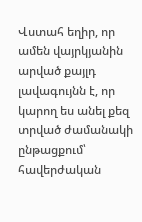Վստահ եղիր, որ ամեն վայրկյանին արված քայլդ լավագույնն է, որ կարող ես անել քեզ տրված ժամանակի ընթացքում՝ հավերժական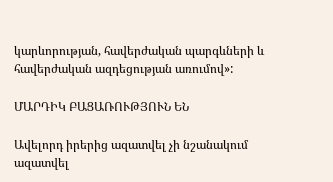կարևորության, հավերժական պարգևների և հավերժական ազդեցության առումով»:

ՄԱՐԴԻԿ ԲԱՑԱՌՈՒԹՅՈՒՆ ԵՆ

Ավելորդ իրերից ազատվել չի նշանակում ազատվել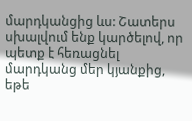մարդկանցից ևս: Շատերս սխալվում ենք կարծելով, որ պետք է հեռացնել մարդկանց մեր կյանքից, եթե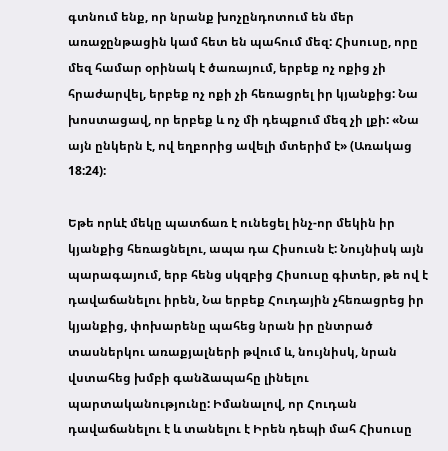գտնում ենք, որ նրանք խոչընդոտում են մեր առաջընթացին կամ հետ են պահում մեզ: Հիսուսը, որը մեզ համար օրինակ է ծառայում, երբեք ոչ ոքից չի հրաժարվել, երբեք ոչ ոքի չի հեռացրել իր կյանքից: Նա խոստացավ, որ երբեք և ոչ մի դեպքում մեզ չի լքի: «Նա այն ընկերն է, ով եղբորից ավելի մտերիմ է» (Առակաց 18:24):

Եթե որևէ մեկը պատճառ է ունեցել ինչ-որ մեկին իր կյանքից հեռացնելու, ապա դա Հիսուսն է: Նույնիսկ այն պարագայում, երբ հենց սկզբից Հիսուսը գիտեր, թե ով է դավաճանելու իրեն, Նա երբեք Հուդային չհեռացրեց իր կյանքից, փոխարենը պահեց նրան իր ընտրած տասներկու առաքյալների թվում և, նույնիսկ, նրան վստահեց խմբի գանձապահը լինելու պարտականությունը: Իմանալով, որ Հուդան դավաճանելու է և տանելու է Իրեն դեպի մահ Հիսուսը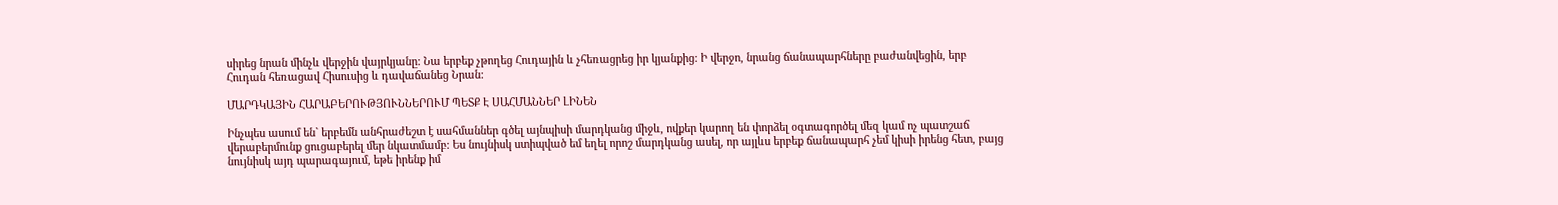սիրեց նրան մինչև վերջին վայրկյանը: Նա երբեք չթողեց Հուդային և չհեռացրեց իր կյանքից: Ի վերջո, նրանց ճանապարհները բաժանվեցին, երբ Հուդան հեռացավ Հիսուսից և դավաճանեց Նրան:

ՄԱՐԴԿԱՅԻՆ ՀԱՐԱԲԵՐՈՒԹՅՈՒՆՆԵՐՈՒՄ ՊԵՏՔ Է ՍԱՀՄԱՆՆԵՐ ԼԻՆԵՆ

Ինչպես ասում են` երբեմն անհրաժեշտ է սահմաններ գծել այնպիսի մարդկանց միջև, ովքեր կարող են փորձել օգտագործել մեզ կամ ոչ պատշաճ վերաբերմունք ցուցաբերել մեր նկատմամբ: Ես նույնիսկ ստիպված եմ եղել որոշ մարդկանց ասել, որ այլևս երբեք ճանապարհ չեմ կիսի իրենց հետ, բայց նույնիսկ այդ պարագայում, եթե իրենք իմ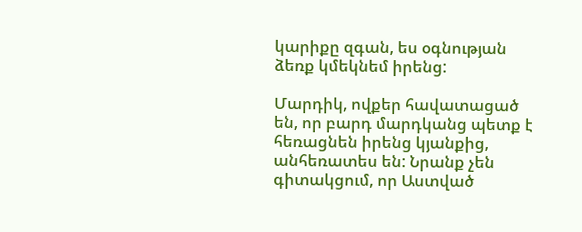կարիքը զգան, ես օգնության ձեռք կմեկնեմ իրենց:

Մարդիկ, ովքեր հավատացած են, որ բարդ մարդկանց պետք է հեռացնեն իրենց կյանքից, անհեռատես են: Նրանք չեն գիտակցում, որ Աստված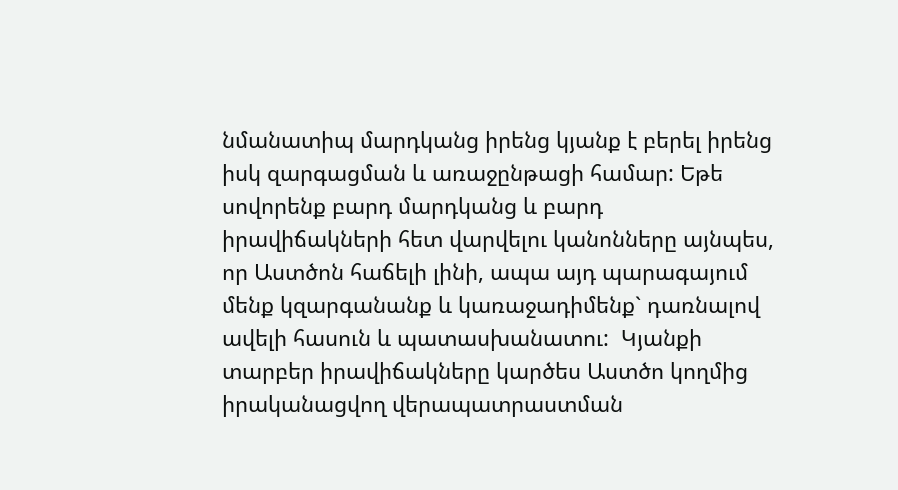նմանատիպ մարդկանց իրենց կյանք է բերել իրենց իսկ զարգացման և առաջընթացի համար: Եթե սովորենք բարդ մարդկանց և բարդ իրավիճակների հետ վարվելու կանոնները այնպես, որ Աստծոն հաճելի լինի, ապա այդ պարագայում մենք կզարգանանք և կառաջադիմենք` դառնալով ավելի հասուն և պատասխանատու:  Կյանքի տարբեր իրավիճակները կարծես Աստծո կողմից իրականացվող վերապատրաստման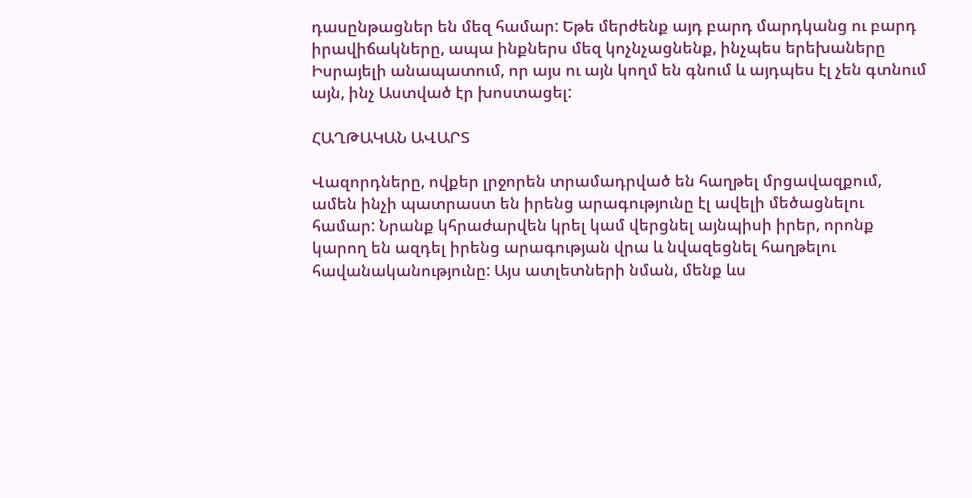դասընթացներ են մեզ համար: Եթե մերժենք այդ բարդ մարդկանց ու բարդ իրավիճակները, ապա ինքներս մեզ կոչնչացնենք, ինչպես երեխաները Իսրայելի անապատում, որ այս ու այն կողմ են գնում և այդպես էլ չեն գտնում այն, ինչ Աստված էր խոստացել:

ՀԱՂԹԱԿԱՆ ԱՎԱՐՏ

Վազորդները, ովքեր լրջորեն տրամադրված են հաղթել մրցավազքում, ամեն ինչի պատրաստ են իրենց արագությունը էլ ավելի մեծացնելու համար: Նրանք կհրաժարվեն կրել կամ վերցնել այնպիսի իրեր, որոնք կարող են ազդել իրենց արագության վրա և նվազեցնել հաղթելու հավանականությունը: Այս ատլետների նման, մենք ևս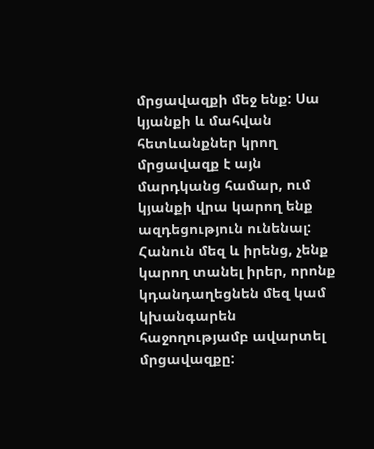մրցավազքի մեջ ենք: Սա կյանքի և մահվան հետևանքներ կրող մրցավազք է այն մարդկանց համար, ում կյանքի վրա կարող ենք ազդեցություն ունենալ: Հանուն մեզ և իրենց, չենք կարող տանել իրեր, որոնք կդանդաղեցնեն մեզ կամ կխանգարեն հաջողությամբ ավարտել մրցավազքը: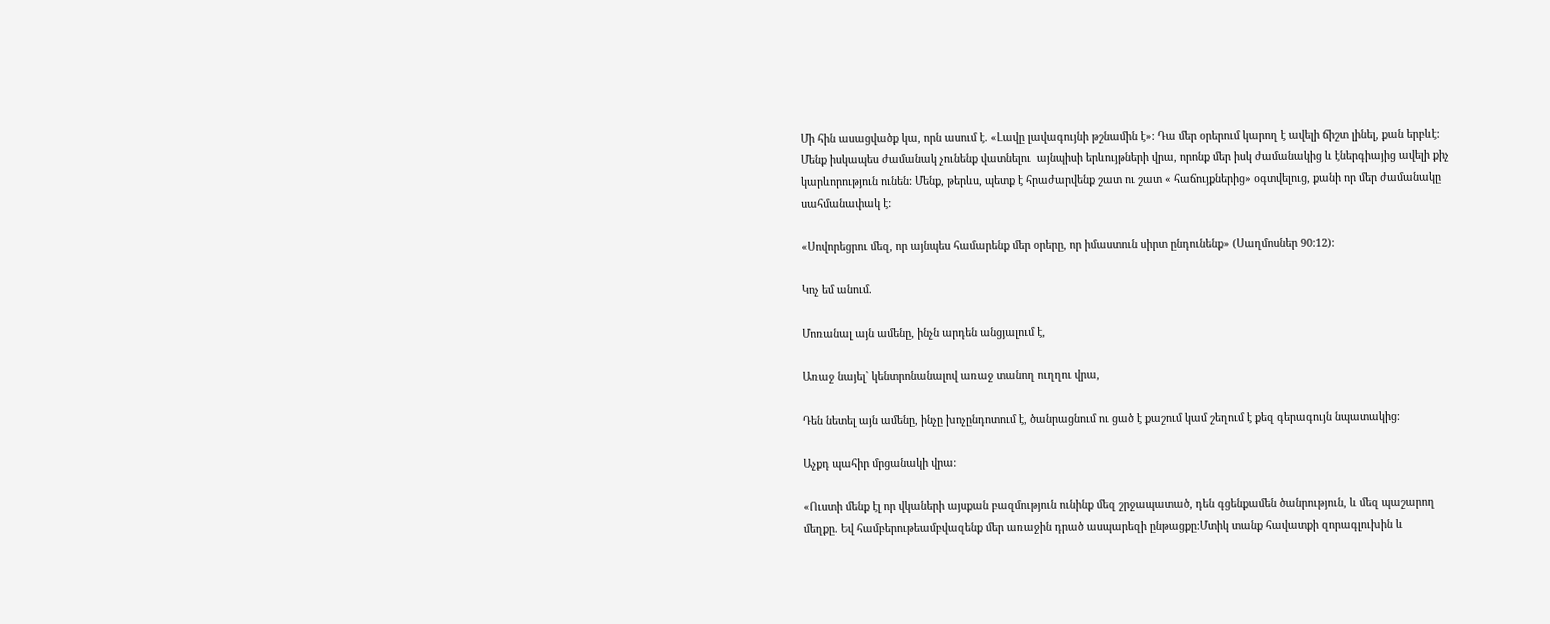Մի հին ասացվածք կա, որն ասում է. «Լավը լավագույնի թշնամին է»: Դա մեր օրերում կարող է ավելի ճիշտ լինել, քան երբևէ: Մենք իսկապես ժամանակ չունենք վատնելու  այնպիսի երևույթների վրա, որոնք մեր իսկ ժամանակից և էներգիայից ավելի քիչ կարևորություն ունեն: Մենք, թերևս, պետք է հրաժարվենք շատ ու շատ « հաճույքներից» օգտվելուց, քանի որ մեր ժամանակը սահմանափակ է:

«Սովորեցրու մեզ, որ այնպես համարենք մեր օրերը, որ իմաստուն սիրտ ընդունենք» (Սաղմոսներ 90:12):

Կոչ եմ անում.

Մոռանալ այն ամենը, ինչն արդեն անցյալում է,

Առաջ նայել` կենտրոնանալով առաջ տանող ուղղու վրա,

Դեն նետել այն ամենը, ինչը խոչընդոտում է, ծանրացնում ու ցած է քաշում կամ շեղում է քեզ գերագույն նպատակից:

Աչքդ պահիր մրցանակի վրա:

«Ուստի մենք էլ որ վկաների այսքան բազմություն ունինք մեզ շրջապատած, դեն գցենքամեն ծանրություն, և մեզ պաշարող մեղքը. Եվ համբերութեամբվազենք մեր առաջին դրած ասպարեզի ընթացքը:Մտիկ տանք հավատքի զորագլուխին և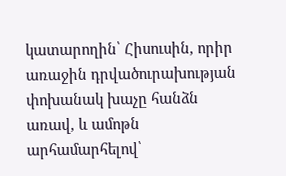կատարողին՝ Հիսուսին, որիր առաջին դրվածուրախության փոխանակ խաչը հանձն առավ, և ամոթն արհամարհելով՝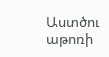Աստծու աթոռի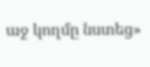աջ կողմը նստեց»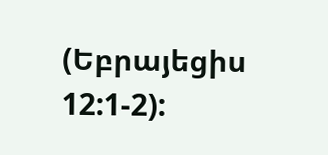(Եբրայեցիս 12:1-2):